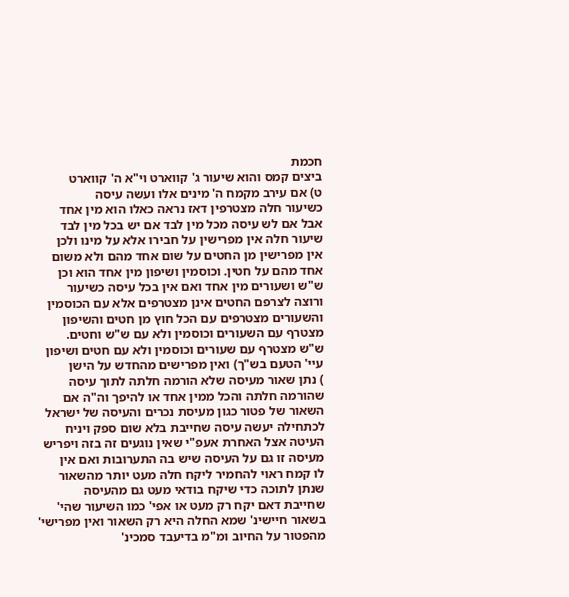חכמת
ביצים קמס והוא שיעור ג' קווארט וי"א ה' קווארט
ט) אם עירב מקמח ה' מינים אלו ועשה עיסה
כשיעור חלה מצטרפין דאז נראה כאלו הוא מין אחד
אבל אם לש עיסה מכל מין לבד אם יש בכל מין לבד
שיעור חלה אין מפרישין על חבירו אלא על מינו ולכן
אין מפרישין מן החטים על שום אחד מהם ולא משום
אחד מהם על חטין. וכוסמין ושיפון מין אחד הוא וכן
ש"ש ושעורים מין אחד ואם אין בכל עיסה כשיעור
ורוצה לצרפם החטים אינן מצטרפים אלא עם הכוסמין
והשעורים מצטרפים עם הכל חוץ מן חטים והשיפון
מצטרף עם השעורים וכוסמין ולא עם ש"ש וחטים.
ש"ש מצטרף עם שעורים וכוסמין ולא עם חטים ושיפון
עיי' הטעם בש"ך) ואין מפרישים מהחדש על הישן
) נתן שאור מעיסה שלא הורמה חלתה לתוך עיסה
שהורמה חלתה והכל ממין אחד או להיפך וה"ה אם
השאור של פטור כגון מעיסת נכרים והעיסה של ישראל
לכתחילה יעשה עיסה שחייבת בלא שום ספק ויניח
העיטה אצל האחרת אעפ"י שאין נוגעים זה בזה ויפריש
מעיסה זו גם על העיסה שיש בה התערובות ואם אין
לו קמח ראוי להחמיר ליקח חלה מעט יותר מהשאור
שנתן לתוכה כדי שיקח בודאי מעט גם מהעיסה
שחייבת דאם יקח רק מעט או אפי' כמו השיעור שהי'
בשאור חיישינ' שמא החלה היא רק השאור ואין מפרישי'
מהפטור על החיוב ומ"מ בדיעבד סמכינ'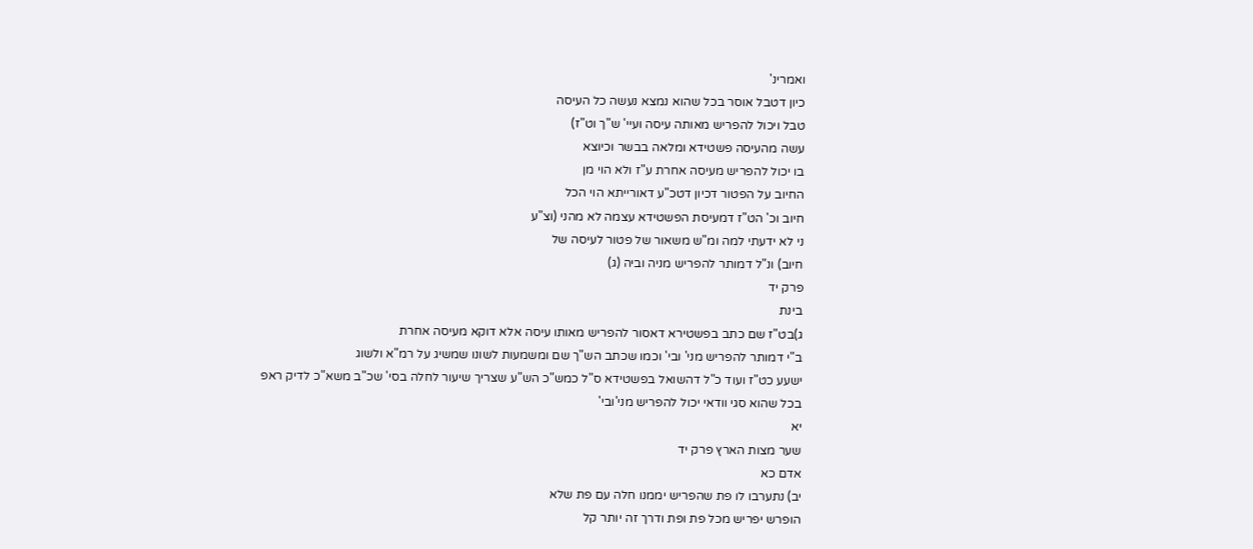ואמרינ'
כיון דטבל אוסר בכל שהוא נמצא נעשה כל העיסה
טבל ויכול להפריש מאותה עיסה ועיי' ש"ך וט"ז)
עשה מהעיסה פשטידא ומלאה בבשר וכיוצא
בו יכול להפריש מעיסה אחרת ע"ז ולא הוי מן
החיוב על הפטור דכיון דטכ"ע דאורייתא הוי הכל
חיוב וכ' הט"ז דמעיסת הפשטידא עצמה לא מהני (וצ"ע
ני לא ידעתי למה ומ"ש משאור של פטור לעיסה של
חיוב) ונ"ל דמותר להפריש מניה וביה (ג)
פרק יד
בינת
ג)בט"ז שם כתב בפשטירא דאסור להפריש מאותו עיסה אלא דוקא מעיסה אחרת
ב"י דמותר להפריש מני' ובי' וכמו שכתב הש"ך שם ומשמעות לשונו שמשיג על רמ"א ולשוג
ישעע כט"ז ועוד כ"ל דהשואל בפשטידא ס"ל כמש"כ הש"ע שצריך שיעור לחלה בסי' שכ"ב משא"כ לדיק ראפ
בכל שהוא סגי וודאי יכול להפריש מני'ובי'
יא
שער מצות הארץ פרק יד
אדם כא
יב) נתערבו לו פת שהפריש יממנו חלה עם פת שלא
הופרש יפריש מכל פת ופת ודרך זה יותר קל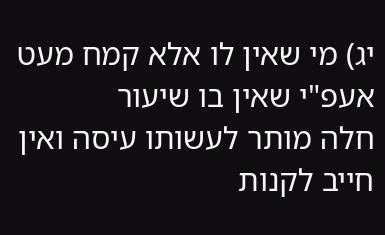יג) מי שאין לו אלא קמח מעט אעפ"י שאין בו שיעור
חלה מותר לעשותו עיסה ואין חייב לקנות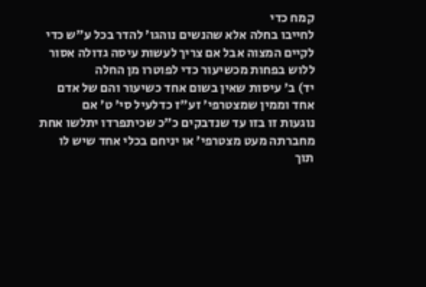קמח כדי
לחייבו בחלה אלא שהנשים נוהגו' להדר בכל ע"ש כדי
לקיים המצוה אבל אם צריך לעשות עיסה גדולה אסור
ללוש בפחות מכשיעור כדי לפוטרו מן החלה
יד) ב' עיסות שאין בשום אחד כשיעור והם של אדם
אחד וממין שמצטרפי' זע"ז כדלעיל סי' ט' אם
נוגעות זו בזו עד שנדבקים כ"כ שכיתפרדו יתלשו אחת
מחברתה מעט מצטרפי' או יניחם בכלי אחד שיש לו
תוך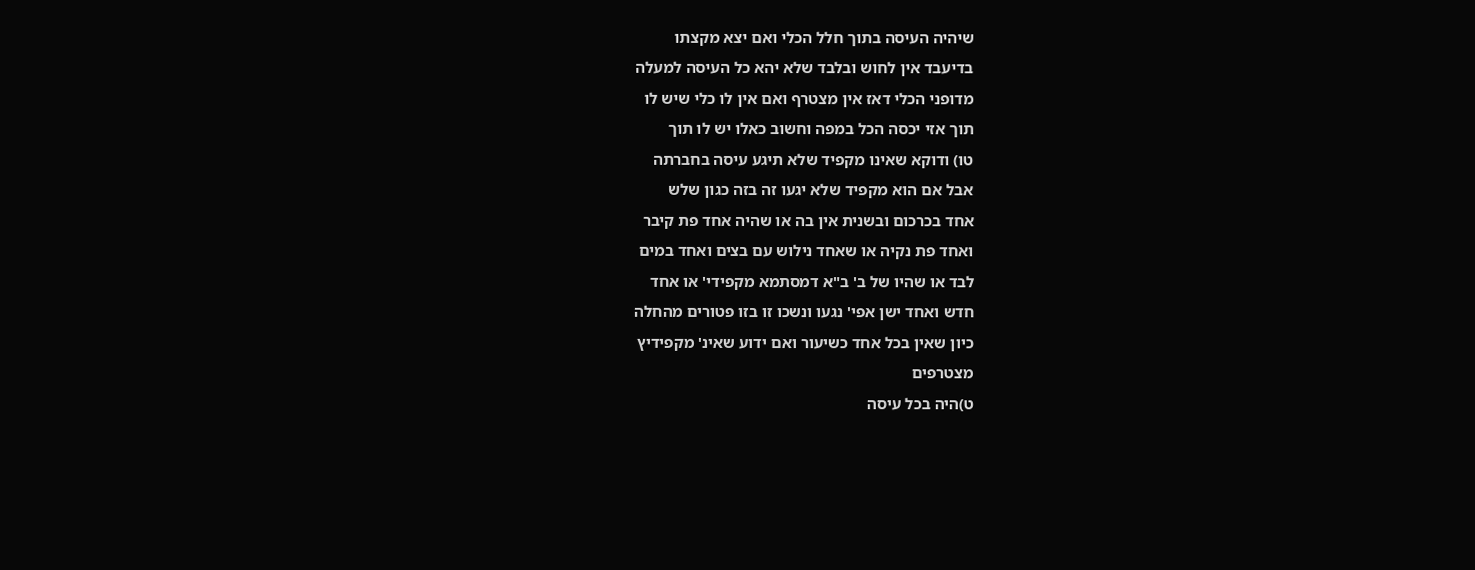שיהיה העיסה בתוך חלל הכלי ואם יצא מקצתו
בדיעבד אין לחוש ובלבד שלא יהא כל העיסה למעלה
מדופני הכלי דאז אין מצטרף ואם אין לו כלי שיש לו
תוך אזי יכסה הכל במפה וחשוב כאלו יש לו תוך
טו) ודוקא שאינו מקפיד שלא תיגע עיסה בחברתה
אבל אם הוא מקפיד שלא יגעו זה בזה כגון שלש
אחד בכרכום ובשנית אין בה או שהיה אחד פת קיבר
ואחד פת נקיה או שאחד נילוש עם בצים ואחד במים
לבד או שהיו של ב' ב"א דמסתמא מקפידי' או אחד
חדש ואחד ישן אפי' נגעו ונשכו זו בזו פטורים מהחלה
כיון שאין בכל אחד כשיעור ואם ידוע שאינ' מקפידיץ
מצטרפים
ט)היה בכל עיסה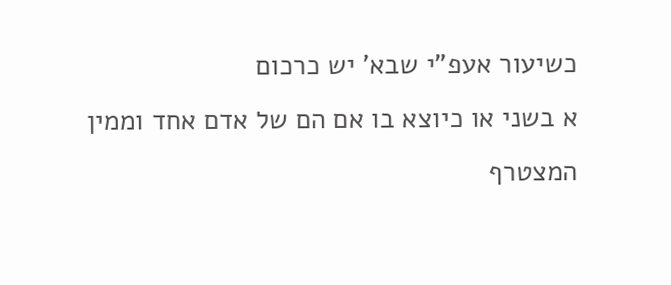כשיעור אעפ"י שבא' יש כרכום
א בשני או כיוצא בו אם הם של אדם אחד וממין
המצטרף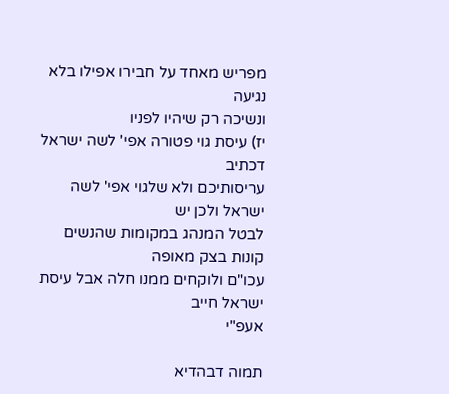מפריש מאחד על חבירו אפילו בלא נגיעה
ונשיכה רק שיהיו לפניו
יז) עיסת גוי פטורה אפי' לשה ישראל דכתיב
עריסותיכם ולא שלגוי אפי' לשה ישראל ולכן יש
לבטל המנהג במקומות שהנשים קונות בצק מאופה
עכו"ם ולוקחים ממנו חלה אבל עיסת ישראל חייב
אעפ"י

תמוה דבהדיא